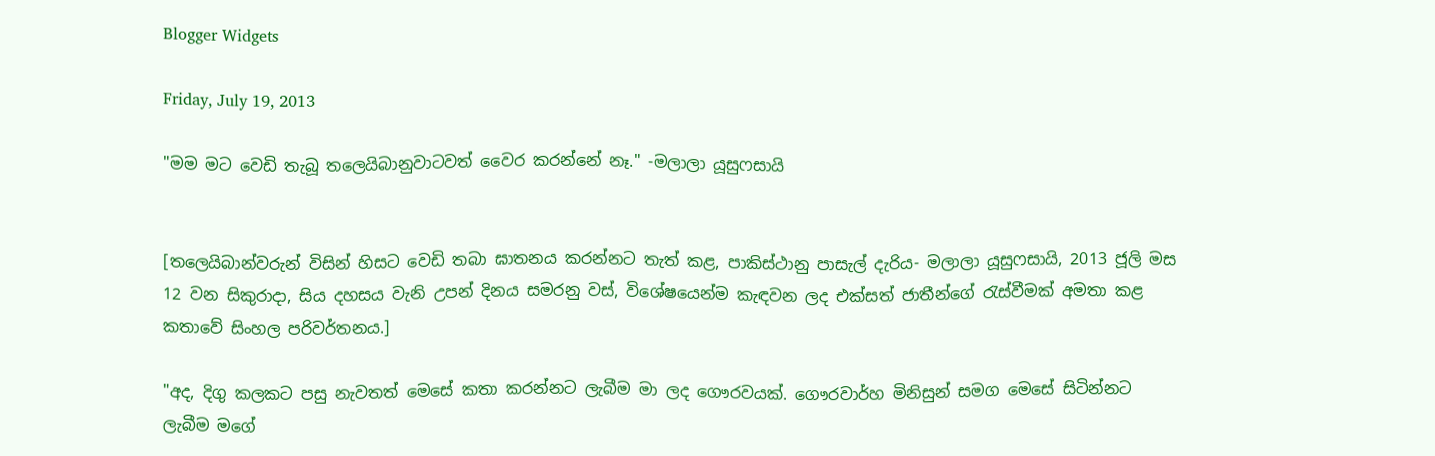Blogger Widgets

Friday, July 19, 2013

"මම මට වෙඩි තැබූ තලෙයිබානුවාටවත් වෛර කරන්නේ නෑ." -මලාලා යූසුෆසායි


[තලෙයිබාන්වරුන් විසින් හිසට වෙඩි තබා ඝාතනය කරන්නට තැත් කළ, පාකිස්ථානු පාසැල් දැරිය- මලාලා යූසුෆසායි, 2013 ජූලි මස 12 වන සිකුරාදා, සිය දහසය වැනි උපන් දිනය සමරනු වස්, විශේෂයෙන්ම කැඳවන ලද එක්සත් ජාතීන්ගේ රැස්වීමක් අමතා කළ කතාවේ සිංහල පරිවර්තනය.]

"අද, දිගු කලකට පසු නැවතත් මෙසේ කතා කරන්නට ලැබීම මා ලද ගෞරවයක්. ගෞරවාර්හ මිනිසුන් සමග මෙසේ සිටින්නට ලැබීම මගේ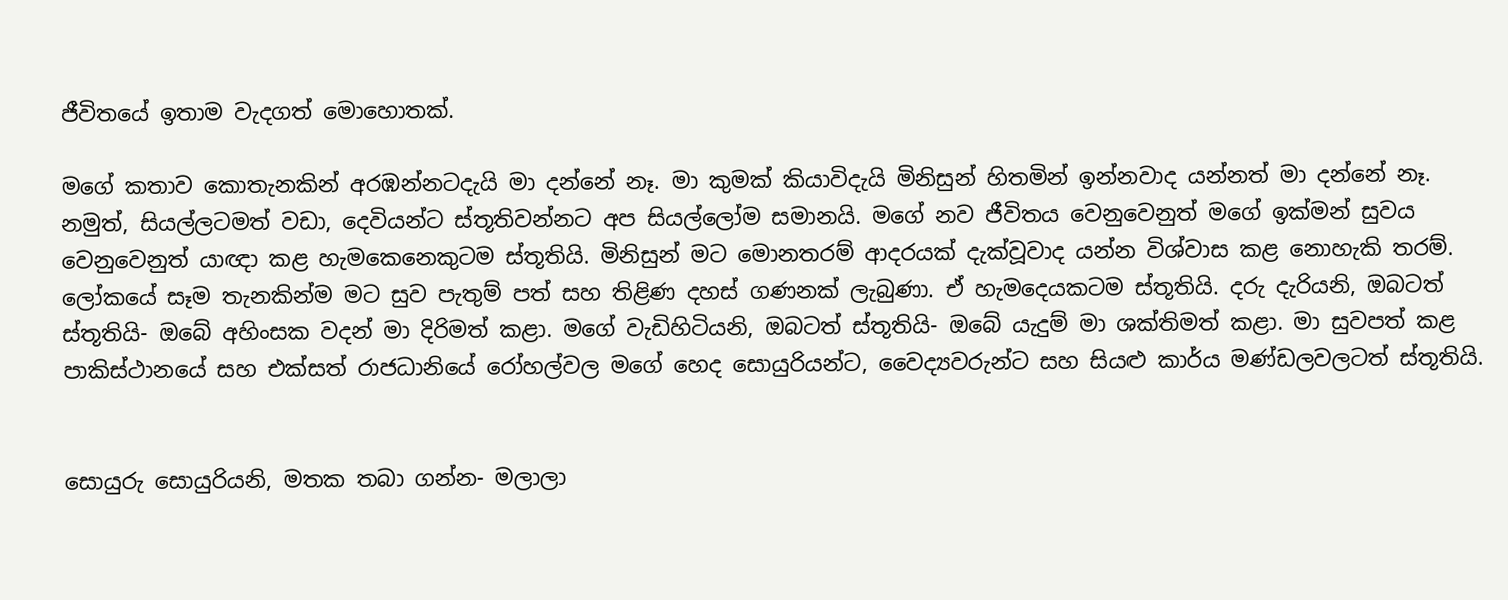ජීවිතයේ ඉතාම වැදගත් මොහොතක්.

මගේ කතාව කොතැනකින් අරඹන්නටදැයි මා දන්නේ නෑ. මා කුමක් කියාවිදැයි මිනිසුන් හිතමින් ඉන්නවාද යන්නත් මා දන්නේ නෑ. නමුත්, සියල්ලටමත් වඩා, දෙවියන්ට ස්තූතිවන්නට අප සියල්ලෝම සමානයි. මගේ නව ජීවිතය වෙනුවෙනුත් මගේ ඉක්මන් සුවය වෙනුවෙනුත් යාඥා කළ හැමකෙනෙකුටම ස්තූතියි. මිනිසුන් මට මොනතරම් ආදරයක් දැක්වූවාද යන්න විශ්වාස කළ නොහැකි තරම්. ලෝකයේ සෑම තැනකින්ම මට සුව පැතුම් පත් සහ තිළිණ දහස් ගණනක් ලැබුණා. ඒ හැමදෙයකටම ස්තූතියි. දරු දැරියනි, ඔබටත් ස්තූතියි- ඔබේ අහිංසක වදන් මා දිරිමත් කළා. මගේ වැඩිහිටියනි, ඔබටත් ස්තූතියි- ඔබේ යැදුම් මා ශක්තිමත් කළා. මා සුවපත් කළ පාකිස්ථානයේ සහ එක්සත් රාජධානියේ රෝහල්වල මගේ හෙද සොයුරියන්ට, වෛද්‍යවරුන්ට සහ සියළු කාර්ය මණ්ඩලවලටත් ස්තූතියි.


සොයුරු සොයුරියනි, මතක තබා ගන්න- මලාලා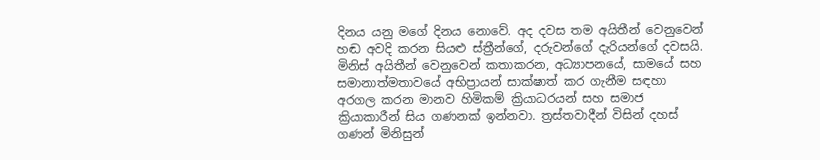දිනය යනු මගේ දිනය නොවේ. අද දවස තම අයිතීන් වෙනුවෙන් හඬ අවදි කරන සියළු ස්ත්‍රීන්ගේ, දරුවන්ගේ දැරියන්ගේ දවසයි. මිනිස් අයිතීන් වෙනුවෙන් කතාකරන, අධ්‍යාපනයේ, සාමයේ සහ සමානාත්මතාවයේ අභිප්‍රායන් සාක්ෂාත් කර ගැනීම සඳහා අරගල කරන මානව හිමිකම් ක්‍රියාධරයන් සහ සමාජ ක්‍රියාකාරීන් සිය ගණනක් ඉන්නවා. ත්‍රස්තවාදීන් විසින් දහස් ගණන් මිනිසුන්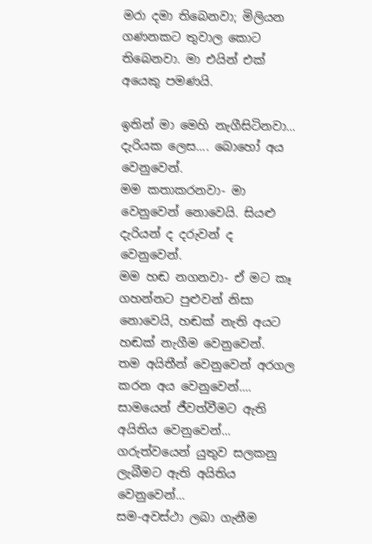මරා දමා තිබෙනවා; මිලියන ගණනකට තුවාල කොට තිබෙනවා. මා එයින් එක් අයෙකු පමණයි.

ඉතින් මා මෙහි නැගීසිටිනවා... දැරියක ලෙස.... බොහෝ අය වෙනුවෙන්.
මම කතාකරනවා- මා වෙනුවෙන් නොවෙයි. සියළු දැරියන් ද දරුවන් ද වෙනුවෙන්.
මම හඬ නගනවා- ඒ මට කෑ ගහන්නට පුළුවන් නිසා නොවෙයි, හඬක් නැති අයට හඬක් නැගීම වෙනුවෙන්.
තම අයිතීන් වෙනුවෙන් අරගල කරන අය වෙනුවෙන්....
සාමයෙන් ජීවත්වීමට ඇති අයිතිය වෙනුවෙන්...
ගරුත්වයෙන් යුතුව සලකනු ලැබීමට ඇති අයිතිය වෙනුවෙන්...
සම-අවස්ථා ලබා ගැනීම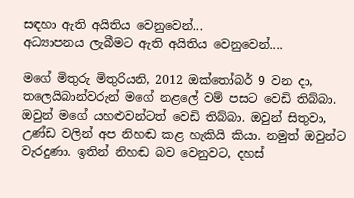සඳහා ඇති අයිතිය වෙනුවෙන්...
අධ්‍යාපනය ලැබීමට ඇති අයිතිය වෙනුවෙන්....

මගේ මිතුරු මිතුරියනි, 2012 ඔක්තෝබර් 9 වන දා, තලෙයිබාන්වරුන් මගේ නළලේ වම් පසට වෙඩි තිබ්බා. ඔවුන් මගේ යහළුවන්ටත් වෙඩි තිබ්බා. ඔවුන් සිතුවා, උණ්ඩ වලින් අප නිහඬ කළ හැකියි කියා. නමුත් ඔවුන්ට වැරදුණා. ඉතින් නිහඬ බව වෙනුවට, දහස්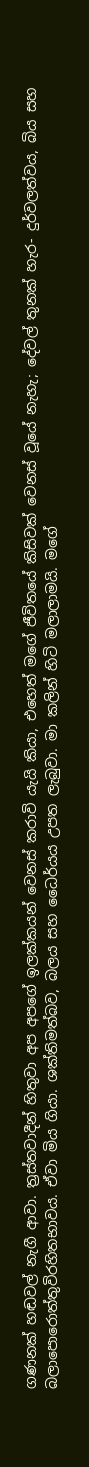ගණනක් හඬවල් නැගී ආවා. ත්‍රස්තවාදීන් හිතුවා අප අපගේ ඉලක්කයන් වෙනස් කරාවි යැයි කියා, එහෙත් මගේ ජීවිතයේ කිසිවක් වෙනස් වූයේ නැහැ; දේවල් තුනක් හැර- දුර්වලත්වය, බිය සහ බලාපොරොත්තුවිරහිතභාවය. ඒවා මිය ගියා. ශක්තිමත්බව, බලය සහ ධෛර්යය උපත ලැබුවා. මා කලින් හිටි මලාලාමයි. මගේ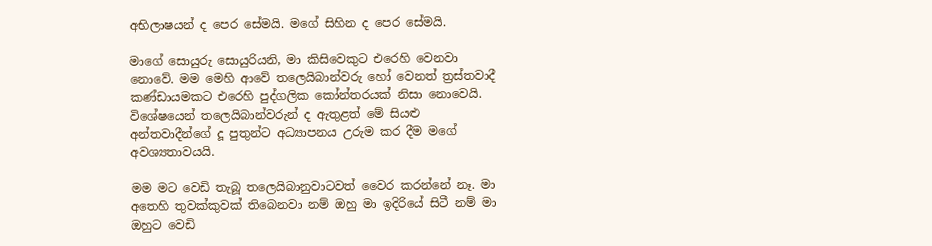අභිලාෂයන් ද පෙර සේමයි. මගේ සිහින ද පෙර සේමයි.

මාගේ සොයුරු සොයුරියනි, මා කිසිවෙකුට එරෙහි වෙනවා නොවේ. මම මෙහි ආවේ තලෙයිබාන්වරු හෝ වෙනත් ත්‍රස්තවාදී කණ්ඩායමකට එරෙහි පුද්ගලික කෝන්තරයක් නිසා නොවෙයි. විශේෂයෙන් තලෙයිබාන්වරුන් ද ඇතුළත් මේ සියළු අන්තවාදීන්ගේ දූ පුතුන්ට අධ්‍යාපනය උරුම කර දීම මගේ අවශ්‍යතාවයයි.

මම මට වෙඩි තැබූ තලෙයිබානුවාටවත් වෛර කරන්නේ නෑ. මා අතෙහි තුවක්කුවක් තිබෙනවා නම් ඔහු මා ඉදිරියේ සිටී නම් මා ඔහුට වෙඩි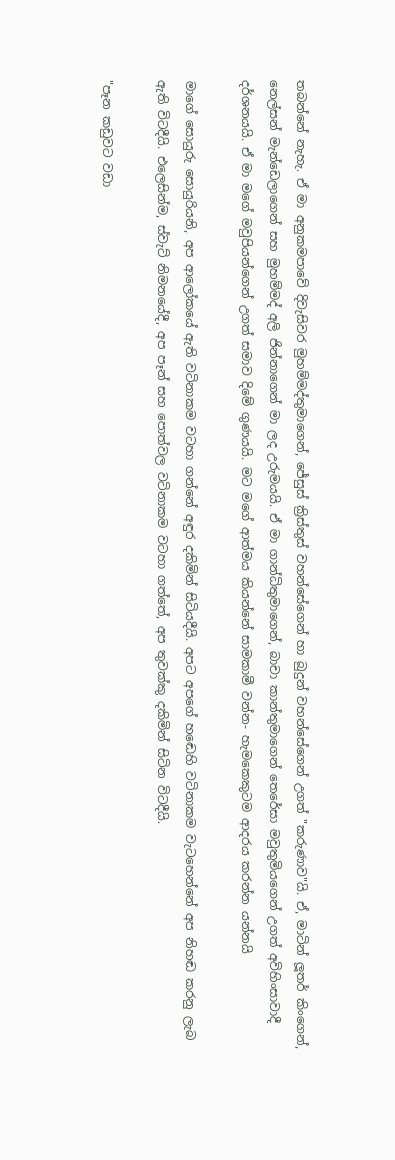තබන්නේ නැහැ. ඒ මා අනුකමපාවේ දිවැසිවර මුහම්මද්තුමාගෙන්, ජේසුස් ක්‍රිස්තුස් වහන්සේගෙන් හා බුදුන් වහන්සේගෙන් උගත් "කරුණාව"යි. ඒ, මාටින් ලූතර් කිංගෙන්, නෙල්සන් මැන්ඩෙලාගෙන් සහ මුහම්මද් අලි ජින්නාගෙන් මා ලද උරුමයයි. ඒ මා ගාන්ධිතුමාගෙන්, බාචා කාන්තුමාගෙන් තෙරේසා මවුතුමියගෙන් උගත් අවිහිංසාවාදී දර්ශනයයි. ඒ මා මගේ මවුපියන්ගෙන් උගත් සමාව දිමේ ගුණයයි. මට මගේ ආත්මය කියන්නේ සාමකාමී වන්න- හැමකෙකුටම ආදරය කරන්න යන්නයි

මාගේ සොයුරු සොයුරියනි, අප ආලෝකයේ ඇති වටිනාකම වටහා ගන්නේ අඳුර දකිමින් සිටියදීයි. අපට අපගේ හඬෙහි වටිනාකම වැටහෙන්නේ අප නිහඬ කරනු ලැබ ඇති විටදීයි. එලෙසින්ම, ස්වැට් නිමනයේදී, අප පෑන් සහ පොත්වල වටිනාකම වටහා ගත්තේ, අප තුවක්කු දකිමින් සිටින විටදීයි.

"පෑන කඩුවට වඩා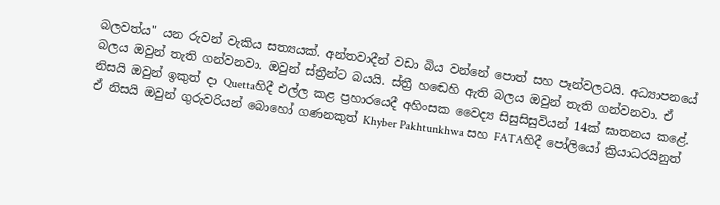බලවත්ය" යන රුවන් වැකිය සත්‍යයක්. අන්තවාදීන් වඩා බිය වන්නේ පොත් සහ පෑන්වලටයි. අධ්‍යාපනයේ බලය ඔවුන් තැති ගන්වනවා. ඔවුන් ස්ත්‍රීන්ට බයයි. ස්ත්‍රී හඬෙහි ඇති බලය ඔවුන් තැති ගන්වනවා. ඒ නිසයි ඔවුන් ඉකුත් දා Quettaහිදී එල්ල කළ ප්‍රහාරයෙදී අහිංසක වෛද්‍ය සිසුසිසුවියන් 14ක් ඝාතනය කළේ. ඒ නිසයි ඔවුන් ගුරුවරියන් බොහෝ ගණනකුත් Khyber Pakhtunkhwa සහ FATAහිදී පෝලියෝ ක්‍රියාධරයිනුත්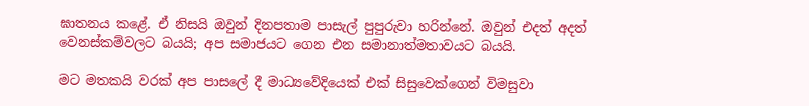ඝාතනය කළේ. ඒ නිසයි ඔවුන් දිනපතාම පාසැල් පුපුරුවා හරින්නේ. ඔවුන් එදත් අදත් වෙනස්කම්වලට බයයි; අප සමාජයට ගෙන එන සමානාත්මතාවයට බයයි.

මට මතකයි වරක් අප පාසලේ දී මාධ්‍යවේදියෙක් එක් සිසුවෙක්ගෙන් විමසුවා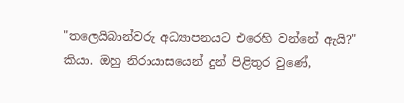"තලෙයිබාන්වරු අධ්‍යාපනයට එරෙහි වන්නේ ඇයි?" කියා. ඔහු නිරායාසයෙන් දුන් පිළිතුර වුණේ,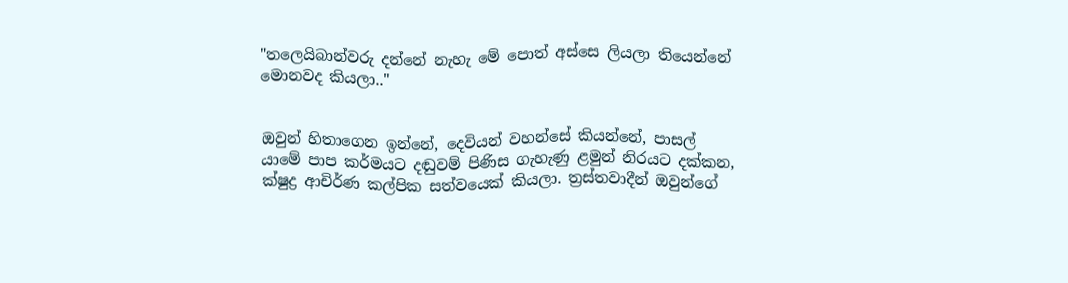"තලෙයිබාන්වරු දන්නේ නැහැ මේ පොත් අස්සෙ ලියලා තියෙන්නේ මොනවද කියලා.."


ඔවුන් හිතාගෙන ඉන්නේ, දෙවියන් වහන්සේ කියන්නේ, පාසල් යාමේ පාප කර්මයට දඬුවම් පිණිස ගැහැණු ළමුන් නිරයට දක්කන, ක්ෂුද්‍ර ආචිර්ණ කල්පික සත්වයෙක් කියලා. ත්‍රස්තවාදීන් ඔවුන්ගේ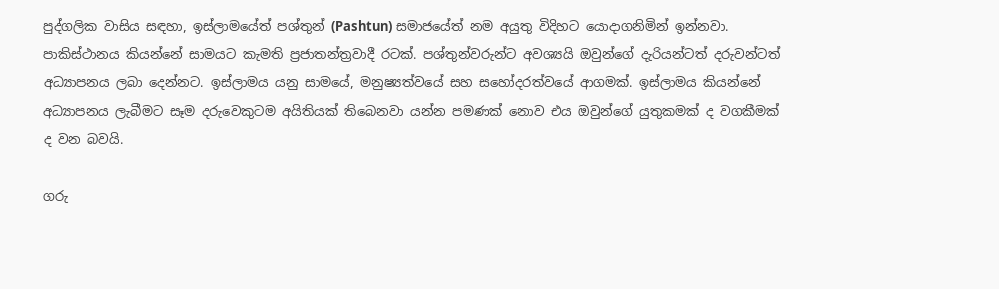පුද්ගලික වාසිය සඳහා, ඉස්ලාමයේත් පශ්තුන් (Pashtun) සමාජයේත් නම අයුතු විදිහට යොදාගනිමින් ඉන්නවා. පාකිස්ථානය කියන්නේ සාමයට කැමති ප්‍රජාතන්ත්‍රවාදී රටක්. පශ්තුන්වරුන්ට අවශ්‍යයි ඔවුන්ගේ දැරියන්ටත් දරුවන්ටත් අධ්‍යාපනය ලබා දෙන්නට. ඉස්ලාමය යනු සාමයේ, මනුෂ්‍යත්වයේ සහ සහෝදරත්වයේ ආගමක්. ඉස්ලාමය කියන්නේ අධ්‍යාපනය ලැබීමට සෑම දරුවෙකුටම අයිතියක් තිබෙනවා යන්න පමණක් නොව එය ඔවුන්ගේ යුතුකමක් ද වගකීමක් ද වන බවයි.

ගරු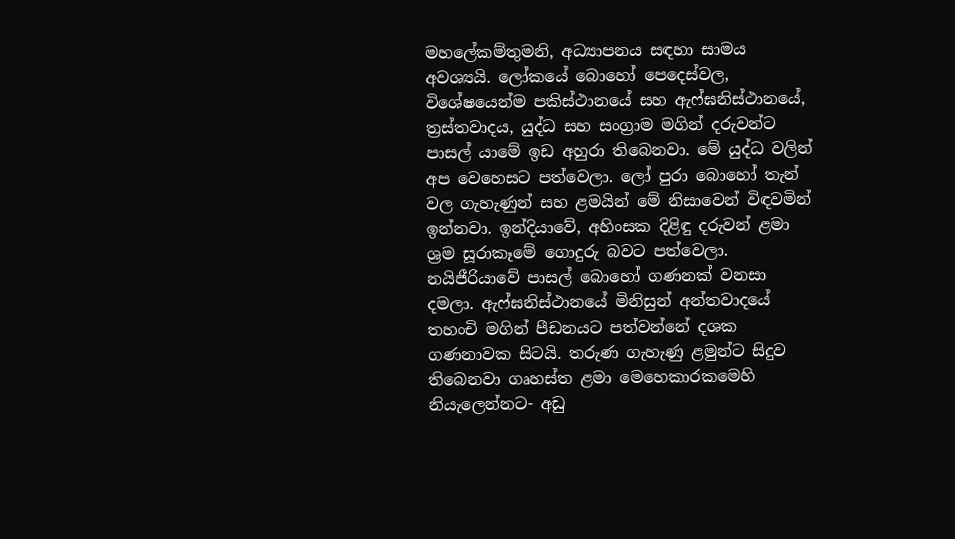මහලේකම්තුමනි, අධ්‍යාපනය සඳහා සාමය අවශ්‍යයි. ලෝකයේ බොහෝ පෙදෙස්වල, විශේෂයෙන්ම පකිස්ථානයේ සහ ඇෆ්ඝනිස්ථානයේ, ත්‍රස්තවාදය, යුද්ධ සහ සංග්‍රාම මගින් දරුවන්ට පාසල් යාමේ ඉඩ අහුරා තිබෙනවා. මේ යුද්ධ වලින් අප වෙහෙසට පත්වෙලා. ලෝ පුරා බොහෝ තැන් වල ගැහැණුන් සහ ළමයින් මේ නිසාවෙන් විඳවමින් ඉන්නවා. ඉන්දියාවේ, අහිංසක දිළිඳු දරුවන් ළමා ශ්‍රම සූරාකෑමේ ගොදුරු බවට පත්වෙලා. නයිජීරියාවේ පාසල් බොහෝ ගණනක් වනසා දමලා. ඇෆ්ඝනිස්ථානයේ මිනිසුන් අන්තවාදයේ තහංචි මගින් පීඩනයට පත්වන්නේ දශක ගණනාවක සිටයි. තරුණ ගැහැණු ළමුන්ට සිදුව තිබෙනවා ගෘහස්ත ළමා මෙහෙකාරකමෙහි නියැලෙන්නට- අඩු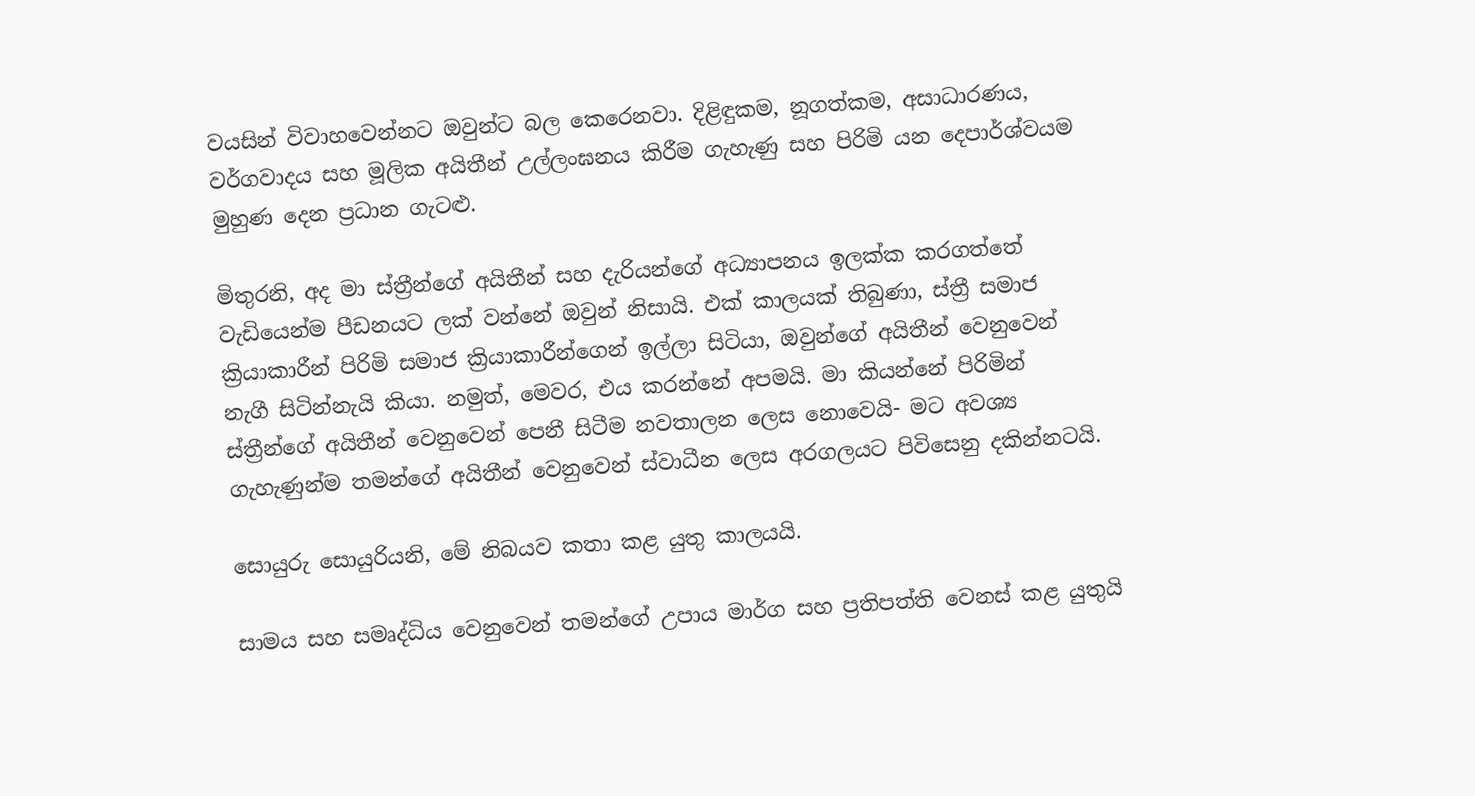වයසින් විවාහවෙන්නට ඔවුන්ට බල කෙරෙනවා. දිළිඳුකම, නූගත්කම, අසාධාරණය, වර්ගවාදය සහ මූලික අයිතීන් උල්ලංඝනය කිරීම ගැහැණු සහ පිරිමි යන දෙපාර්ශ්වයම මුහුණ දෙන ප්‍රධාන ගැටළු.

මිතුරනි, අද මා ස්ත්‍රීන්ගේ අයිතීන් සහ දැරියන්ගේ අධ්‍යාපනය ඉලක්ක කරගත්තේ වැඩියෙන්ම පීඩනයට ලක් වන්නේ ඔවුන් නිසායි. එක් කාලයක් තිබුණා, ස්ත්‍රී සමාජ ක්‍රියාකාරීන් පිරිමි සමාජ ක්‍රියාකාරීන්ගෙන් ඉල්ලා සිටියා, ඔවුන්ගේ අයිතීන් වෙනුවෙන් නැගී සිටින්නැයි කියා. නමුත්, මෙවර, එය කරන්නේ අපමයි. මා කියන්නේ පිරිමින් ස්ත්‍රීන්ගේ අයිතීන් වෙනුවෙන් පෙනී සිටීම නවතාලන ලෙස නොවෙයි- මට අවශ්‍ය ගැහැණුන්ම තමන්ගේ අයිතීන් වෙනුවෙන් ස්වාධීන ලෙස අරගලයට පිවිසෙනු දකින්නටයි.

සොයුරු සොයුරියනි, මේ නිබයව කතා කළ යුතු කාලයයි.

සාමය සහ සමෘද්ධිය වෙනුවෙන් තමන්ගේ උපාය මාර්ග සහ ප්‍රතිපත්ති වෙනස් කළ යුතුයි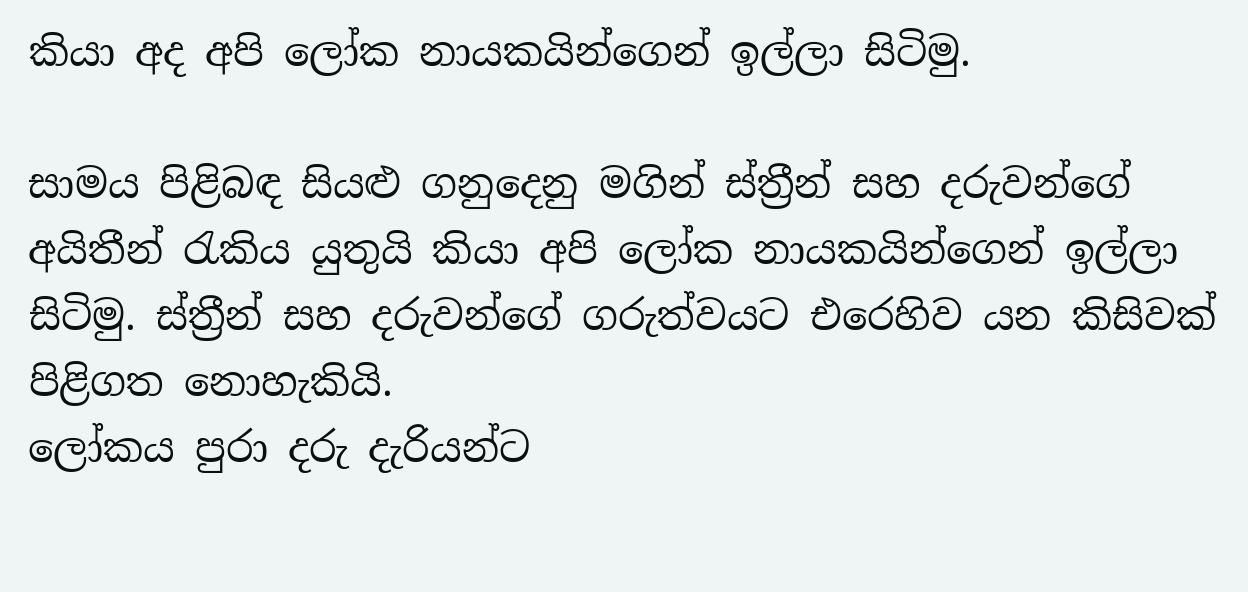කියා අද අපි ලෝක නායකයින්ගෙන් ඉල්ලා සිටිමු.

සාමය පිළිබඳ සියළු ගනුදෙනු මගින් ස්ත්‍රීන් සහ දරුවන්ගේ අයිතීන් රැකිය යුතුයි කියා අපි ලෝක නායකයින්ගෙන් ඉල්ලා සිටිමු. ස්ත්‍රීන් සහ දරුවන්ගේ ගරුත්වයට එරෙහිව යන කිසිවක් පිළිගත නොහැකියි.
ලෝකය පුරා දරු දැරියන්ට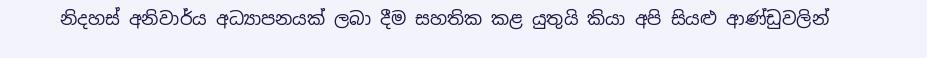නිදහස් අනිවාර්ය අධ්‍යාපනයක් ලබා දීම සහතික කළ යුතුයි කියා අපි සියළු ආණ්ඩුවලින්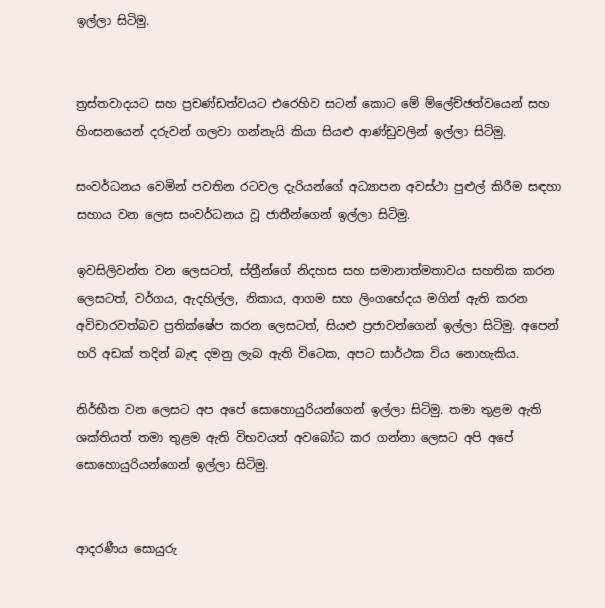ඉල්ලා සිටිමු.


ත්‍රස්තවාදයට සහ ප්‍රචණ්ඩත්වයට එරෙහිව සටන් කොට මේ ම්ලේච්ඡත්වයෙන් සහ හිංසනයෙන් දරුවන් ගලවා ගන්නැයි කියා සියළු ආණ්ඩුවලින් ඉල්ලා සිටිමු.

සංවර්ධනය වෙමින් පවතින රටවල දැරියන්ගේ අධ්‍යාපන අවස්ථා පුළුල් කිරීම සඳහා සහාය වන ලෙස සංවර්ධනය වූ ජාතීන්ගෙන් ඉල්ලා සිටිමු.

ඉවසිලිවන්ත වන ලෙසටත්, ස්ත්‍රීන්ගේ නිදහස සහ සමානාත්මතාවය සහතික කරන ලෙසටත්, වර්ගය, ඇදහිල්ල, නිකාය, ආගම සහ ලිංගභේදය මගින් ඇති කරන අවිචාරවත්බව ප්‍රතික්ෂේප කරන ලෙසටත්, සියළු ප්‍රජාවන්ගෙන් ඉල්ලා සිටිමු. අපෙන් හරි අඩක් තදින් බැඳ දමනු ලැබ ඇති විටෙක, අපට සාර්ථක විය නොහැකිය.

නිර්භීත වන ලෙසට අප අපේ සොහොයුරියන්ගෙන් ඉල්ලා සිටිමු. තමා තුළම ඇති ශක්තියත් තමා තුළම ඇති විභවයත් අවබෝධ කර ගන්නා ලෙසට අපි අපේ සොහොයුරියන්ගෙන් ඉල්ලා සිටිමු.


ආදරණීය සොයුරු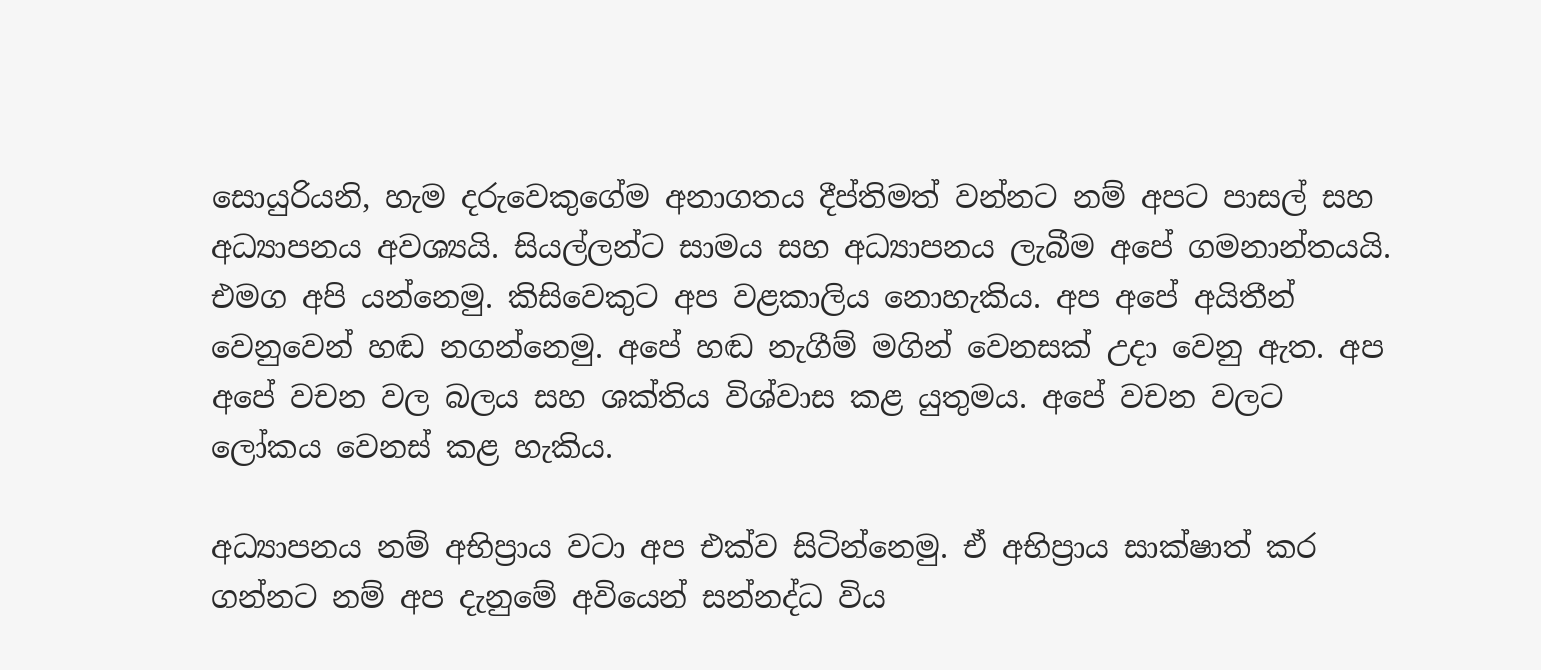සොයුරියනි, හැම දරුවෙකුගේම අනාගතය දීප්තිමත් වන්නට නම් අපට පාසල් සහ අධ්‍යාපනය අවශ්‍යයි. සියල්ලන්ට සාමය සහ අධ්‍යාපනය ලැබීම අපේ ගමනාන්තයයි. එමග අපි යන්නෙමු. කිසිවෙකුට අප වළකාලිය නොහැකිය. අප අපේ අයිතීන් වෙනුවෙන් හඬ නගන්නෙමු. අපේ හඬ නැගීම් මගින් වෙනසක් උදා වෙනු ඇත. අප අපේ වචන වල බලය සහ ශක්තිය විශ්වාස කළ යුතුමය. අපේ වචන වලට ලෝකය වෙනස් කළ හැකිය.

අධ්‍යාපනය නම් අභිප්‍රාය වටා අප එක්ව සිටින්නෙමු. ඒ අභිප්‍රාය සාක්ෂාත් කර ගන්නට නම් අප දැනුමේ අවියෙන් සන්නද්ධ විය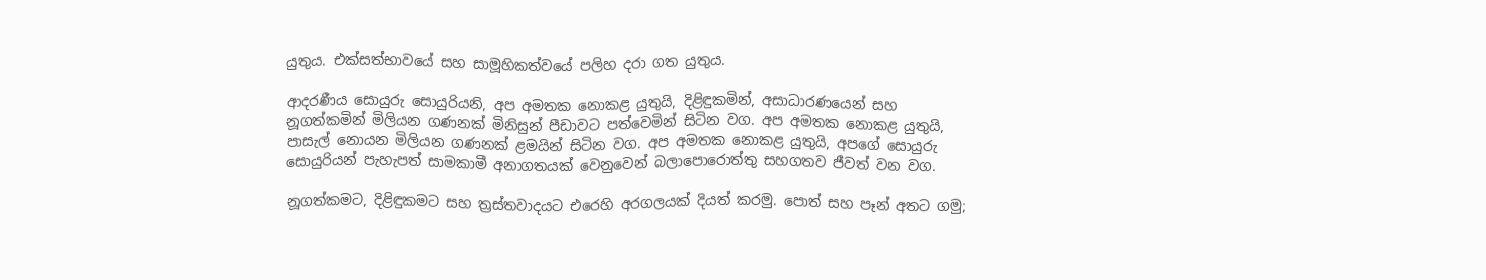යුතුය. එක්සත්භාවයේ සහ සාමූහිකත්වයේ පලිහ දරා ගත යුතුය.

ආදරණීය සොයුරු සොයුරියනි, අප අමතක නොකළ යුතුයි, දිළිඳුකමින්, අසාධාරණයෙන් සහ නූගත්කමින් මිලියන ගණනක් මිනිසුන් පීඩාවට පත්වෙමින් සිටින වග. අප අමතක නොකළ යුතුයි, පාසැල් නොයන මිලියන ගණනක් ළමයින් සිටින වග. අප අමතක නොකළ යුතුයි, අපගේ සොයුරු සොයුරියන් පැහැපත් සාමකාමී අනාගතයක් වෙනුවෙන් බලාපොරොත්තු සහගතව ජීවත් වන වග.

නූගත්කමට, දිළිඳුකමට සහ ත්‍රස්තවාදයට එරෙහි අරගලයක් දියත් කරමු. පොත් සහ පෑන් අතට ගමු;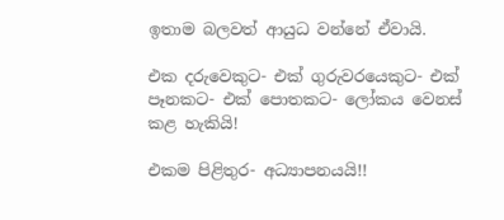ඉතාම බලවත් ආයුධ වන්නේ ඒවායි.

එක දරුවෙකුට- එක් ගුරුවරයෙකුට- එක් පෑනකට- එක් පොතකට- ලෝකය වෙනස් කළ හැකියි!

එකම පිළිතුර- අධ්‍යාපනයයි!!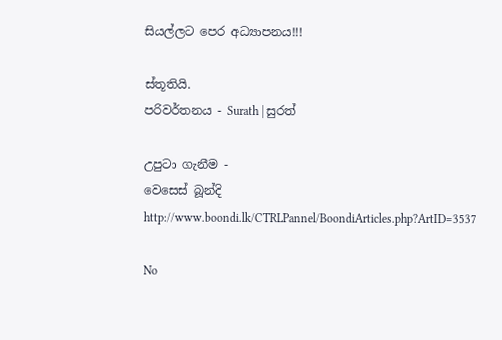සියල්ලට පෙර අධ්‍යාපනය!!!

ස්තූතියි.
පරිවර්තනය - Surath | සුරත්

උපුටා ගැනීම -
වෙසෙස් බූන්දි
http://www.boondi.lk/CTRLPannel/BoondiArticles.php?ArtID=3537

No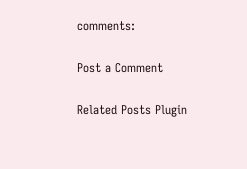comments:

Post a Comment

Related Posts Plugin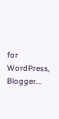for WordPress, Blogger...